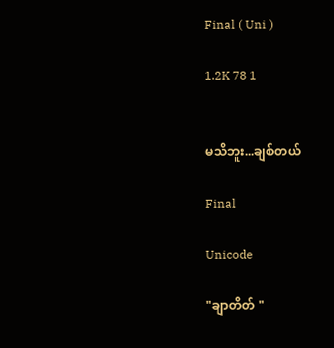Final ( Uni )

1.2K 78 1


မသိဘူး...ချစ်တယ်

Final

Unicode

"ချာတိတ် "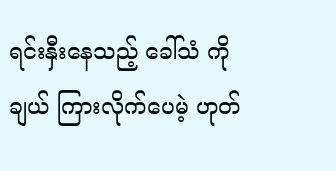ရင်းနှီးနေသည့် ခေါ်သံ ကို ချယ် ကြားလိုက်ပေမဲ့ ဟုတ်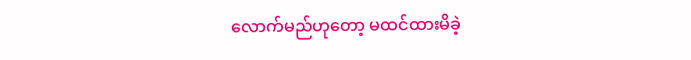လောက်မည်ဟုတော့ မထင်ထားမိခဲ့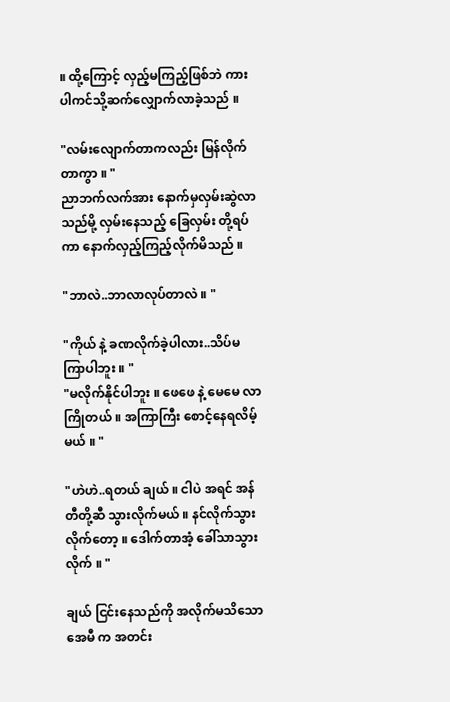။ ထို့ကြောင့် လှည့်မကြည့်ဖြစ်ဘဲ ကားပါကင်သို့ဆက်လျှောက်လာခဲ့သည် ။

"လမ်းလျောက်တာကလည်း မြန်လိုက်တာကွာ ။ "
ညာဘက်လက်အား နောက်မှလှမ်းဆွဲလာသည်မို့ လှမ်းနေသည့် ခြေလှမ်း တို့ရပ်ကာ နောက်လှည့်ကြည့်လိုက်မိသည် ။

"ဘာလဲ..ဘာလာလုပ်တာလဲ ။ "

"ကိုယ် နဲ့ ခဏလိုက်ခဲ့ပါလား..သိပ်မကြာပါဘူး ။ "
"မလိုက်နိုင်ပါဘူး ။ ဖေဖေ နဲ့ မေမေ လာကြိုတယ် ။ အကြာကြီး စောင့်နေရလိမ့်မယ် ။ "

"ဟဲဟဲ..ရတယ် ချယ် ။ ငါပဲ အရင် အန်တီတို့ဆီ သွားလိုက်မယ် ။ နင်လိုက်သွားလိုက်တော့ ။ ဒေါက်တာအံ့ ခေါ်သာသွားလိုက် ။ "

ချယ် ငြင်းနေသည်ကို အလိုက်မသိသော အေမီ က အတင်း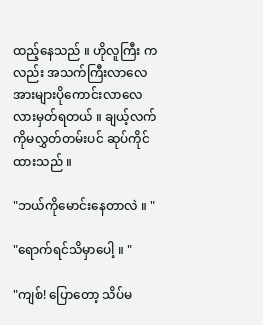ထည့်နေသည် ။ ဟိုလူကြီး ကလည်း အသက်ကြီးလာလေ အားများပိုကောင်းလာလေလားမှတ်ရတယ် ။ ချယ့်လက် ကိုမလွှတ်တမ်းပင် ဆုပ်ကိုင်ထားသည် ။

"ဘယ်ကိုမောင်းနေတာလဲ ။ "

"ရောက်ရင်သိမှာပေါ့ ။ "

"ကျစ်! ပြောတော့ သိပ်မ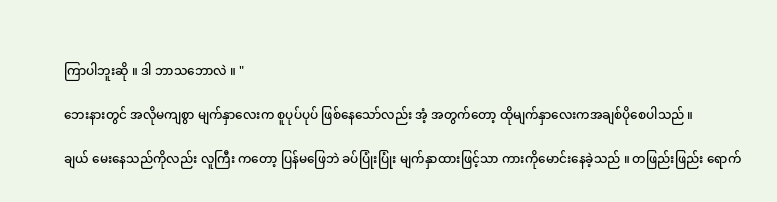ကြာပါဘူးဆို ။ ဒါ ဘာသဘောလဲ ။ "

ဘေးနားတွင် အလိုမကျစွာ မျက်နှာလေးက စူပုပ်ပုပ် ဖြစ်နေသော်လည်း အံ့ အတွက်တော့ ထိုမျက်နှာလေးကအချစ်ပိုစေပါသည် ။

ချယ် မေးနေသည်ကိုလည်း လူကြီး ကတော့ ပြန်မဖြေဘဲ ခပ်ပြုံးပြုံး မျက်နှာထားဖြင့်သာ ကားကိုမောင်းနေခဲ့သည် ။ တဖြည်းဖြည်း ရောက်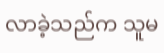လာခဲ့သည်က သူမ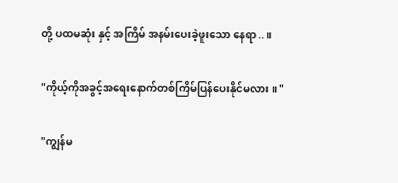တို့ ပထမဆုံး နှင့် အကြိမ် အနမ်းပေးခဲ့ဖူးသော နေရာ..။

"ကိုယ့်ကိုအခွင့်အရေးနောက်တစ်ကြိမ်ပြန်ပေးနိုင်မလား ။ "

"ကျွန်မ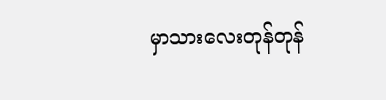မှာသားလေးတုန်တုန်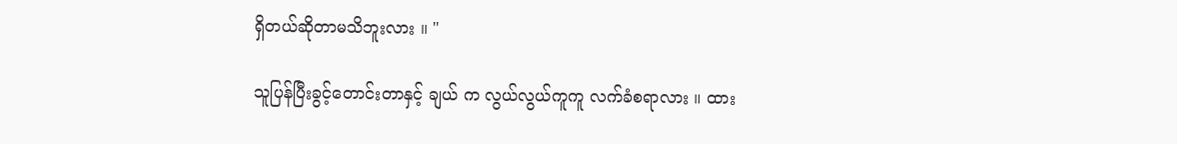ရှိတယ်ဆိုတာမသိဘူးလား ။ "

သူပြန်ပြီးခွင့်တောင်းတာနှင့် ချယ် က လွယ်လွယ်ကူကူ လက်ခံစရာလား ။ ထား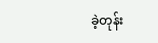ခဲ့တုန်း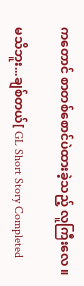ကတောင် စာတစ်စောင်ပဲထားခဲ့သည့် လူကြီးလေ ။

မသိဘူး...ချစ်တယ်[ GL Short Story Completed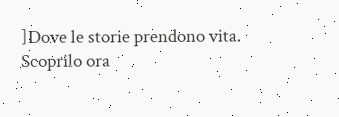]Dove le storie prendono vita. Scoprilo ora